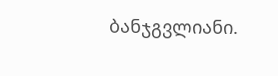ბანჯგვლიანი.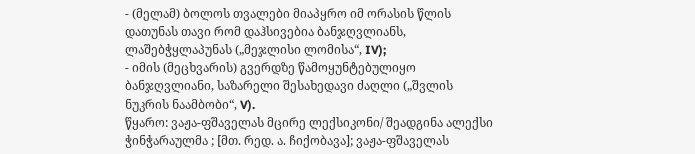- (მელამ) ბოლოს თვალები მიაპყრო იმ ორასის წლის დათუნას თავი რომ დაჰსივებია ბანჯღვლიანს, ლაშებჭყლაპუნას („მეჯლისი ლომისა“, IV);
- იმის (მეცხვარის) გვერდზე წამოყუნტებულიყო ბანჯღვლიანი, საზარელი შესახედავი ძაღლი („შვლის ნუკრის ნაამბობი“, V).
წყარო: ვაჟა-ფშაველას მცირე ლექსიკონი/ შეადგინა ალექსი ჭინჭარაულმა ; [მთ. რედ. ა. ჩიქობავა]; ვაჟა-ფშაველას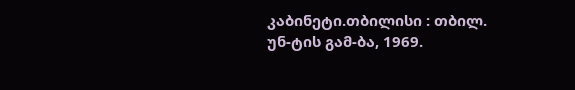კაბინეტი.თბილისი : თბილ. უნ-ტის გამ-ბა, 1969.